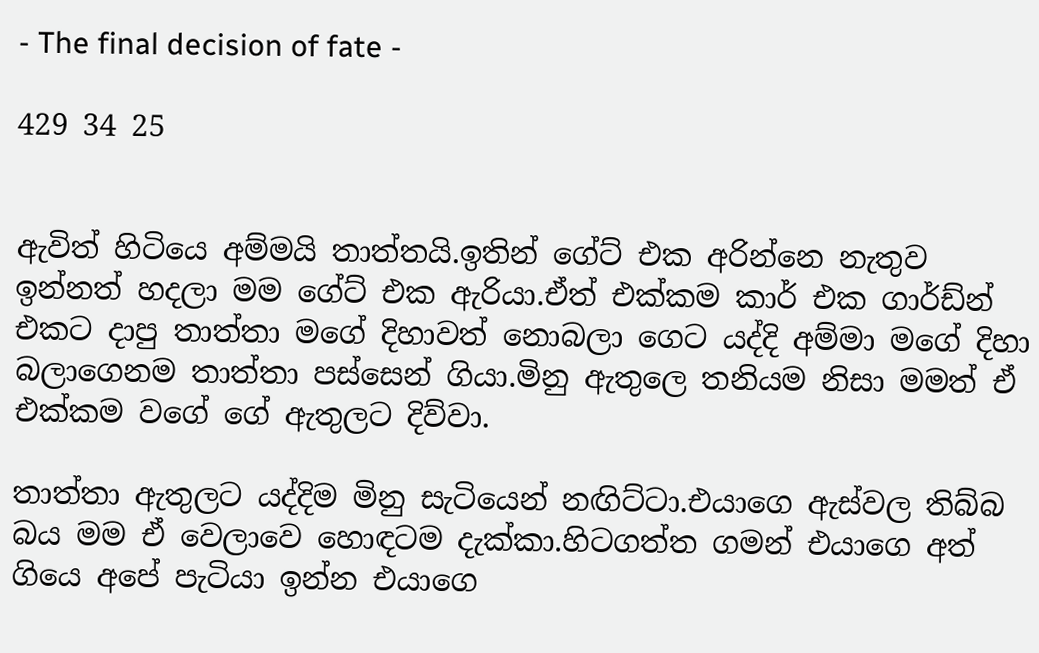- The final decision of fate -

429 34 25


ඇවිත් හිටියෙ අම්මයි තාත්තයි.ඉතින් ගේට් එක අරින්නෙ නැතුව ඉන්නත් හදලා මම ගේට් එක ඇරියා.ඒත් එක්කම කාර් එක ගාර්ඩ්න් එකට දාපු තාත්තා මගේ දිහාවත් නොබලා ගෙට යද්දි අම්මා මගේ දිහා බලාගෙනම තාත්තා පස්සෙන් ගියා.මිනු ඇතුලෙ තනියම නිසා මමත් ඒ එක්කම වගේ ගේ ඇතුලට දිව්වා.

තාත්තා ඇතුලට යද්දිම මිනු සැටියෙන් නඟිට්ටා.එයාගෙ ඇස්වල තිබ්බ බය මම ඒ වෙලාවෙ හොඳටම දැක්කා.හිටගත්ත ගමන් එයාගෙ අත් ගියෙ අපේ පැටියා ඉන්න එයාගෙ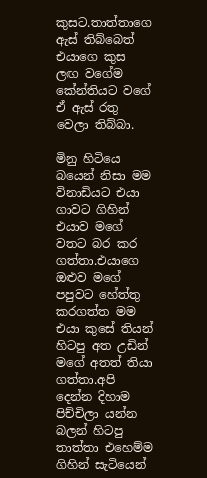කුසට.තාත්තාගෙ ඇස් තිබ්බෙත් එයාගෙ කුස ලඟ වගේම කේන්තියට වගේ ඒ ඇස් රතු වෙලා තිබ්බා.

මිනු හිටියෙ බයෙන් නිසා මම විනාඩියට එයා ගාවට ගිහින් එයාව මගේ වතට බර කර ගත්තා.එයාගෙ ඔළුව මගේ පපුවට හේත්තු කරගත්ත මම එයා කුසේ තියන් හිටපු අත උඩින් මගේ අතත් තියා ගත්තා.අපි දෙන්න දිහාම පිච්චිලා යන්න බලන් හිටපු තාත්තා එහෙම්ම ගිහින් සැටියෙන්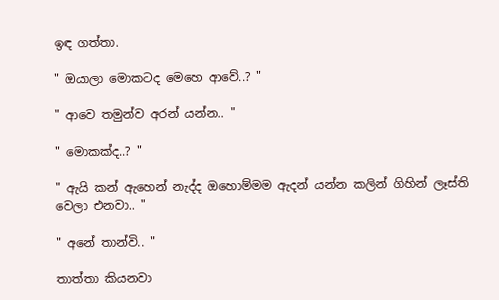ඉඳ ගත්තා.

" ඔයාලා මොකටද මෙහෙ ආවේ..? "

" ආවෙ තමුන්ව අරන් යන්න.. "

" මොකක්ද..? "

" ඇයි කන් ඇහෙන් නැද්ද ඔහොම්මම ඇදන් යන්න කලින් ගිහින් ලෑස්ති වෙලා එනවා.. "

" අනේ තාන්වි.. "

තාත්තා කියනවා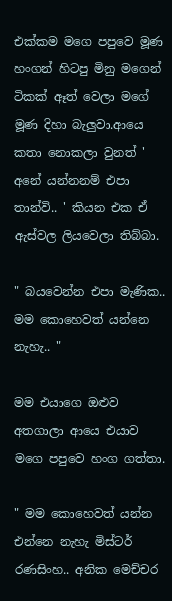එක්කම මගෙ පපුවෙ මූණ හංගන් හිටපු මිනු මගෙන් ටිකක් ඈත් වෙලා මගේ මූණ දිහා බැලුවා.ආයෙ කතා නොකලා වුනත් ' අනේ යන්නනම් එපා තාන්වි.. ' කියන එක ඒ ඇස්වල ලියවෙලා තිබ්බා.

" බයවෙන්න එපා මැණික.. මම කොහෙවත් යන්නෙ නැහැ.. "

මම එයාගෙ ඔළුව අතගාලා ආයෙ එයාව මගෙ පපුවෙ හංග ගත්තා.

" මම කොහෙවත් යන්න එන්නෙ නැහැ මිස්ටර් රණසිංහ.. අනික මෙච්චර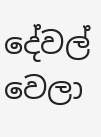දේවල් වෙලා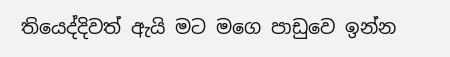තියෙද්දිවත් ඇයි මට මගෙ පාඩුවෙ ඉන්න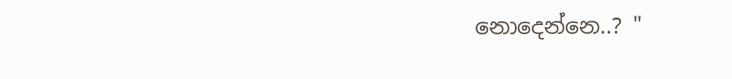නොදෙන්නෙ..? "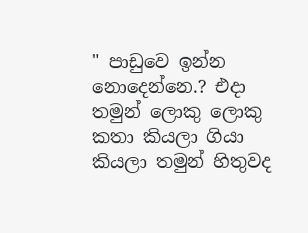" පාඩුවෙ ඉන්න නොදෙන්නෙ.? එදා තමුන් ලොකු ලොකු කතා කියලා ගියා කියලා තමුන් හිතුවද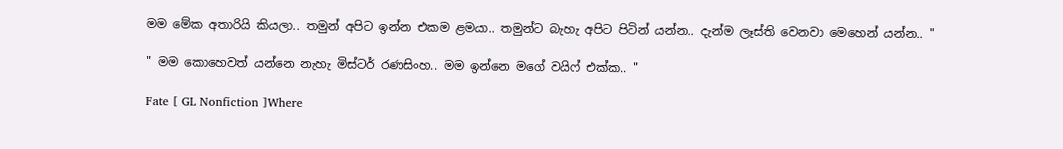මම මේක අතාරියි කියලා.. තමුන් අපිට ඉන්න එකම ළමයා.. තමුන්ට බැහැ අපිට පිටින් යන්න.. දැන්ම ලෑස්ති වෙනවා මෙහෙන් යන්න.. "

" මම කොහෙවත් යන්නෙ නැහැ මිස්ටර් රණසිංහ.. මම ඉන්නෙ මගේ වයිෆ් එක්ක.. "

Fate [ GL Nonfiction ]Where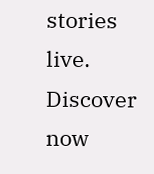stories live. Discover now